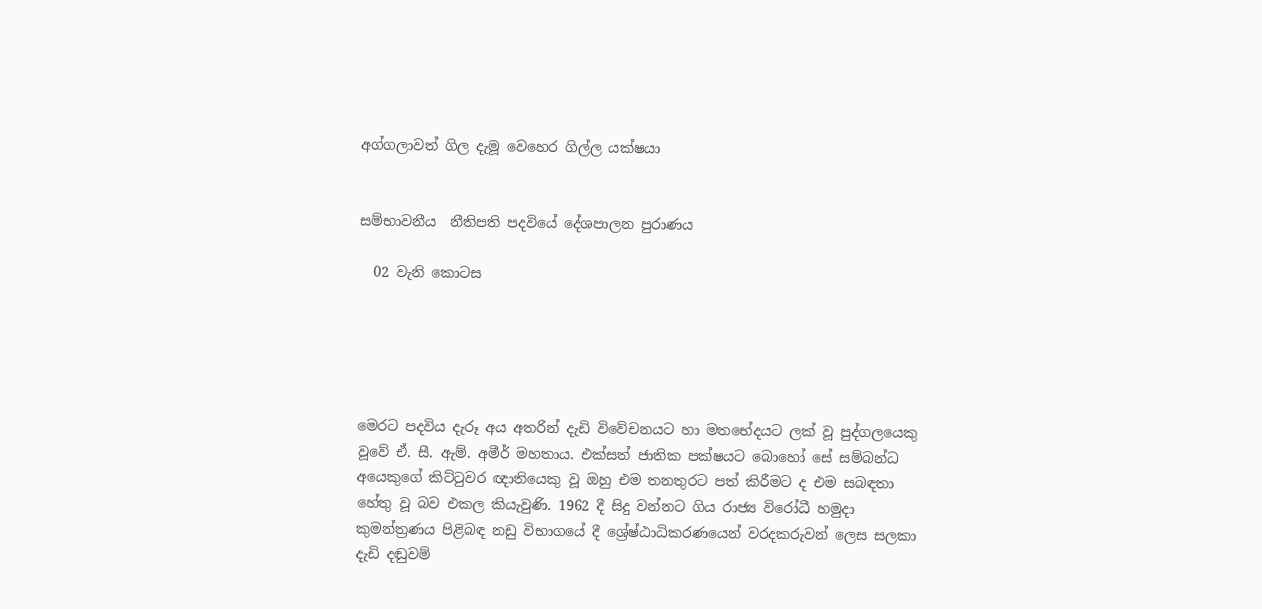අග්ගලාවත් ගිල දැමූ වෙහෙර ගිල්ල යක්ෂයා


සම්භාවනීය  නීතිපති පදවියේ දේශපාලන පුරාණය

  02 වැනි කොටස





මෙරට පදවිය දැරූ අය අතරින් දැඩි විවේචනයට හා මතභේදයට ලක් වූ පුද්ගලයෙකු වූවේ ඒ. සී. ඇම්. අමීර් මහතාය. එක්සත් ජාතික පක්ෂයට බොහෝ සේ සම්බන්ධ අයෙකුගේ කිට්ටුවර ඥාතියෙකු වූ ඔහු එම තනතුරට පත් කිරීමට ද එම සබඳතා හේතු වූ බව එකල කියැවුණි. 1962 දී සිදු වන්නට ගිය රාජ්‍ය විරෝධී හමුදා කුමන්ත්‍රණය පිළිබඳ නඩු විභාගයේ දී ශ්‍රේෂ්ඨාධිකරණයෙන් වරදකරුවන් ලෙස සලකා දැඩි දඬුවම්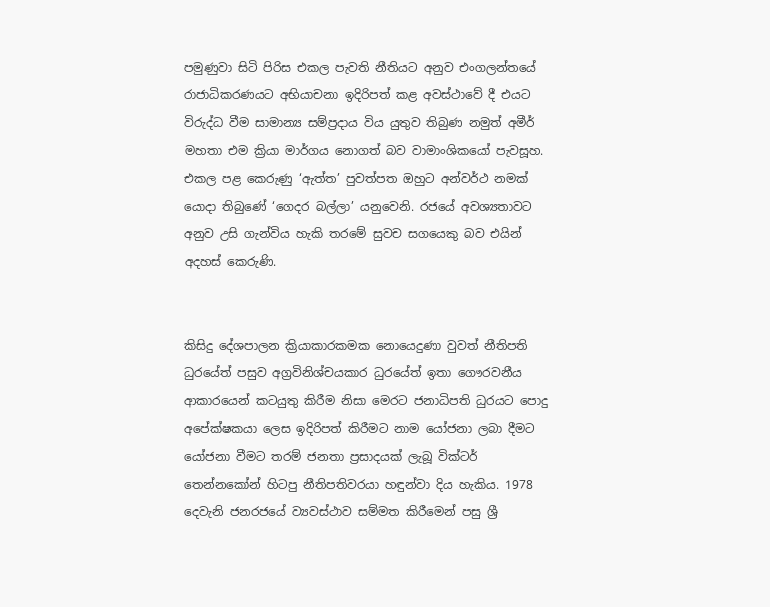පමුණුවා සිටි පිරිස එකල පැවති නීතියට අනුව එංගලන්තයේ රාජාධිකරණයට අභියාචනා ඉදිරිපත් කළ අවස්ථාවේ දී එයට විරුද්ධ වීම සාමාන්‍ය සම්ප්‍රදාය විය යුතුව තිබුණ නමුත් අමීර් මහතා එම ක්‍රියා මාර්ගය නොගත් බව වාමාංශිකයෝ පැවසූහ. එකල පළ කෙරුණු ‘ඇත්ත’ පුවත්පත ඔහුට අන්වර්ථ නමක් යොදා තිබුණේ ‘ගෙදර බල්ලා’ යනුවෙනි. රජයේ අවශ්‍යතාවට අනුව උසි ගැන්විය හැකි තරමේ සුවච සගයෙකු බව එයින් අදහස් කෙරුණි.


කිසිදු දේශපාලන ක්‍රියාකාරකමක නොයෙදුණා වුවත් නීතිපති ධුරයේත් පසුව අග්‍රවිනිශ්චයකාර ධුරයේත් ඉතා ගෞරවනීය ආකාරයෙන් කටයුතු කිරීම නිසා මෙරට ජනාධිපති ධුරයට පොදු අපේක්ෂකයා ලෙස ඉදිරිපත් කිරීමට නාම යෝජනා ලබා දීමට යෝජනා වීමට තරම් ජනතා ප්‍රසාදයක් ලැබූ වික්ටර් තෙන්නකෝන් හිටපු නීතිපතිවරයා හඳුන්වා දිය හැකිය. 1978 දෙවැනි ජනරජයේ ව්‍යවස්ථාව සම්මත කිරීමෙන් පසු ශ්‍රී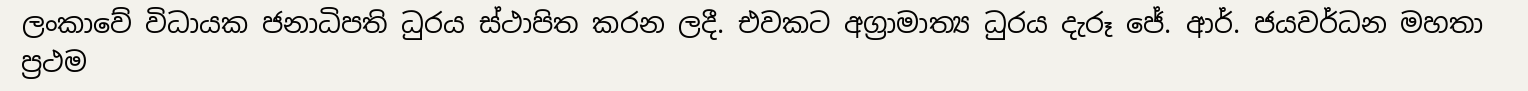ලංකාවේ විධායක ජනාධිපති ධුරය ස්ථාපිත කරන ලදී. එවකට අග්‍රාමාත්‍ය ධුරය දැරූ ජේ. ආර්. ජයවර්ධන මහතා ප්‍රථම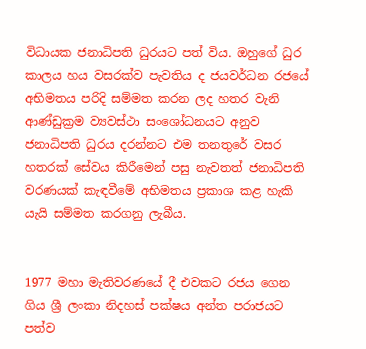විධායක ජනාධිපති ධුරයට පත් විය. ඔහුගේ ධුර කාලය හය වසරක්ව පැවතිය ද ජයවර්ධන රජයේ අභිමතය පරිදි සම්මත කරන ලද හතර වැනි ආණ්ඩුක්‍රම ව්‍යවස්ථා සංශෝධනයට අනුව ජනාධිපති ධුරය දරන්නට එම තනතුරේ වසර හතරක් සේවය කිරීමෙන් පසු නැවතත් ජනාධිපති වරණයක් කැඳවීමේ අභිමතය ප්‍රකාශ කළ හැකි යැයි සම්මත කරගනු ලැබීය.


1977 මහා මැතිවරණයේ දී එවකට රජය ගෙන ගිය ශ්‍රී ලංකා නිදහස් පක්ෂය අන්ත පරාජයට පත්ව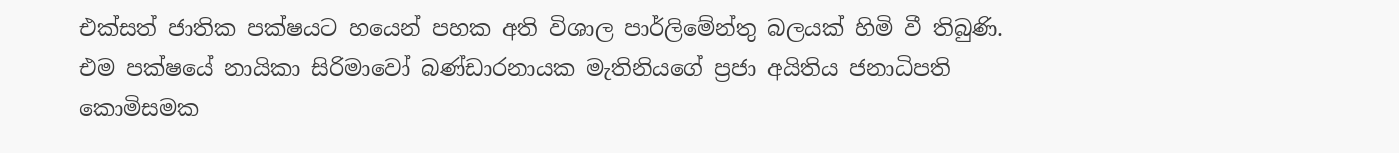එක්සත් ජාතික පක්ෂයට හයෙන් පහක අති විශාල පාර්ලිමේන්තු බලයක් හිමි වී තිබුණි. එම පක්ෂයේ නායිකා සිරිමාවෝ බණ්ඩාරනායක මැතිනියගේ ප්‍රජා අයිතිය ජනාධිපති කොමිසමක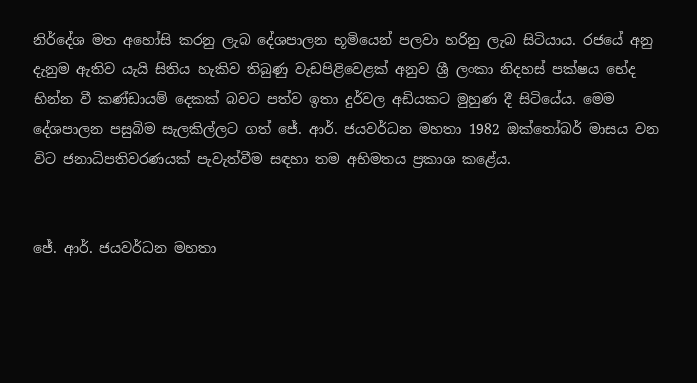නිර්දේශ මත අහෝසි කරනු ලැබ දේශපාලන භූමියෙන් පලවා හරිනු ලැබ සිටියාය. රජයේ අනු දැනුම ඇතිව යැයි සිතිය හැකිව තිබුණු වැඩපිළිවෙළක් අනුව ශ්‍රී ලංකා නිදහස් පක්ෂය භේද භින්න වී කණ්ඩායම් දෙකක් බවට පත්ව ඉතා දුර්වල අඩියකට මුහුණ දී සිටියේය. මෙම දේශපාලන පසුබිම සැලකිල්ලට ගත් ජේ. ආර්. ජයවර්ධන මහතා 1982 ඔක්තෝබර් මාසය වන විට ජනාධිපතිවරණයක් පැවැත්වීම සඳහා තම අභිමතය ප්‍රකාශ කළේය.


ජේ. ආර්. ජයවර්ධන මහතා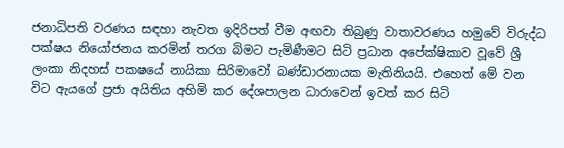ජනාධිපති වරණය සඳහා නැවත ඉදිරිපත් වීම අඟවා තිබුණු වාතාවරණය හමුවේ විරුද්ධ පක්ෂය නියෝජනය කරමින් තරග බිමට පැමිණීමට සිටි ප්‍රධාන අපේක්ෂිකාව වූවේ ශ්‍රී ලංකා නිදහස් පකෂයේ නායිකා සිරිමාවෝ බණ්ඩාරනායක මැතිනියයි. එහෙත් මේ වන විට ඇයගේ ප්‍රජා අයිතිය අහිමි කර දේශපාලන ධාරාවෙන් ඉවත් කර සිටි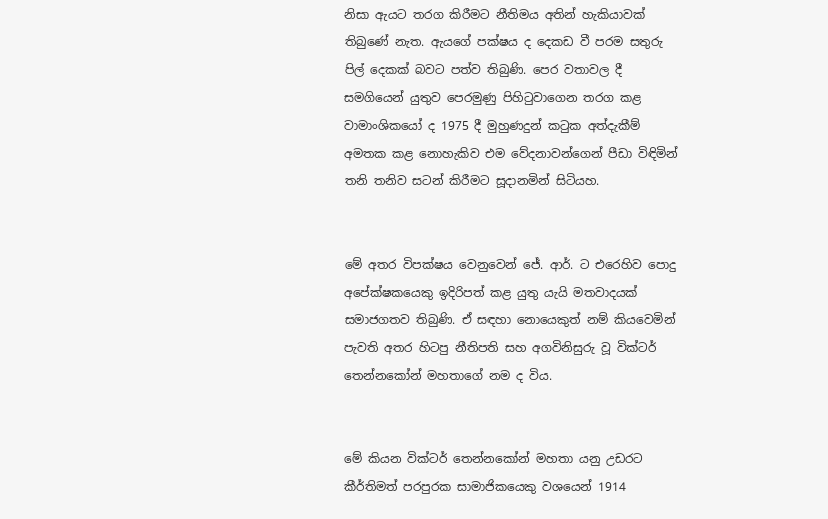නිසා ඇයට තරග කිරීමට නීතිමය අතින් හැකියාවක් තිබුණේ නැත. ඇයගේ පක්ෂය ද දෙකඩ වී පරම සතුරු පිල් දෙකක් බවට පත්ව තිබුණි. පෙර වතාවල දී සමගියෙන් යුතුව පෙරමුණු පිහිටුවාගෙන තරග කළ වාමාංශිකයෝ ද 1975 දී මුහුණදුන් කටුක අත්දැකීම් අමතක කළ නොහැකිව එම වේදනාවන්ගෙන් පීඩා විඳිමින් තනි තනිව සටන් කිරීමට සූදානමින් සිටියහ.


මේ අතර විපක්ෂය වෙනුවෙන් ජේ. ආර්. ට එරෙහිව පොදු අපේක්ෂකයෙකු ඉදිරිපත් කළ යුතු යැයි මතවාදයක් සමාජගතව තිබුණි. ඒ සඳහා නොයෙකුත් නම් කියවෙමින් පැවති අතර හිටපු නීතිපති සහ අගවිනිසුරු වූ වික්ටර් තෙන්නකෝන් මහතාගේ නම ද විය.


මේ කියන වික්ටර් තෙන්නකෝන් මහතා යනු උඩරට කීර්තිමත් පරපුරක සාමාජිකයෙකු වශයෙන් 1914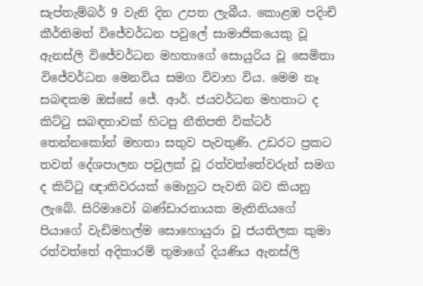සැප්තැම්බර් 9 වැනි දින උපත ලැබීය. කොළඹ පදිංචි කීර්තිමත් විජේවර්ධන පවුලේ සාමාජිකයෙකු වූ ඇනස්ලි විජේවර්ධන මහතාගේ සොයුරිය වූ සෙමිතා විජේවර්ධන මෙනවිය සමග විවාහ විය. මෙම නෑ සබඳකම ඔස්සේ ජේ. ආර්. ජයවර්ධන මහතාට ද කිට්ටු සබඳතාවක් හිටපු නීතිපති වික්ටර් තෙන්නකෝන් මහතා සතුව පැවතුණි. උඩරට ප්‍රකට තවත් දේශපාලන පවුලක් වූ රත්වත්තේවරුන් සමග ද කිට්ටු ඥාතිවරයක් මොහුට පැවති බව කියනු ලැබේ. සිරිමාවෝ බණ්ඩාරනායක මැතිනියගේ පියාගේ වැඩිමහල්ම සොහොයුරා වූ ජයතිලක කුමා රත්වත්තේ අදිකාරම් තුමාගේ දියණිය ඇනස්ලි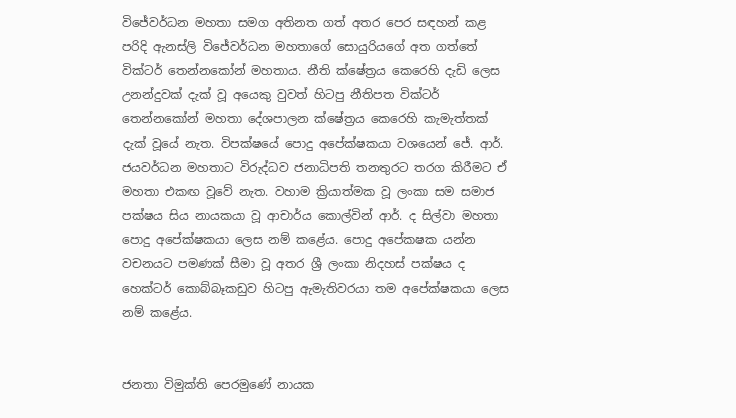විජේවර්ධන මහතා සමග අතිනත ගත් අතර පෙර සඳහන් කළ පරිදි ඇනස්ලි විජේවර්ධන මහතාගේ සොයුරියගේ අත ගත්තේ වික්ටර් තෙන්නකෝන් මහතාය. නීති ක්ෂේත්‍රය කෙරෙහි දැඩි ලෙස උනන්දුවක් දැක් වූ අයෙකු වුවත් හිටපු නීතිපත වික්ටර් තෙන්නකෝන් මහතා දේශපාලන ක්ෂේත්‍රය කෙරෙහි කැමැත්තක් දැක් වූයේ නැත. විපක්ෂයේ පොදු අපේක්ෂකයා වශයෙන් ජේ. ආර්. ජයවර්ධන මහතාට විරුද්ධව ජනාධිපති තනතුරට තරග කිරීමට ඒ මහතා එකඟ වූවේ නැත. වහාම ක්‍රියාත්මක වූ ලංකා සම සමාජ පක්ෂය සිය නායකයා වූ ආචාර්ය කොල්වින් ආර්. ද සිල්වා මහතා පොදු අපේක්ෂකයා ලෙස නම් කළේය. පොදු අපේකෂක යන්න වචනයට පමණක් සීමා වූ අතර ශ්‍රී ලංකා නිදහස් පක්ෂය ද හෙක්ටර් කොබ්බෑකඩුව හිටපු ඇමැතිවරයා තම අපේක්ෂකයා ලෙස නම් කළේය.


ජනතා විමුක්ති පෙරමුණේ නායක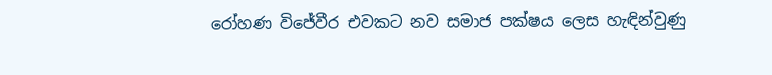රෝහණ විජේවීර එවකට නව සමාජ පක්ෂය ලෙස හැඳින්වුණු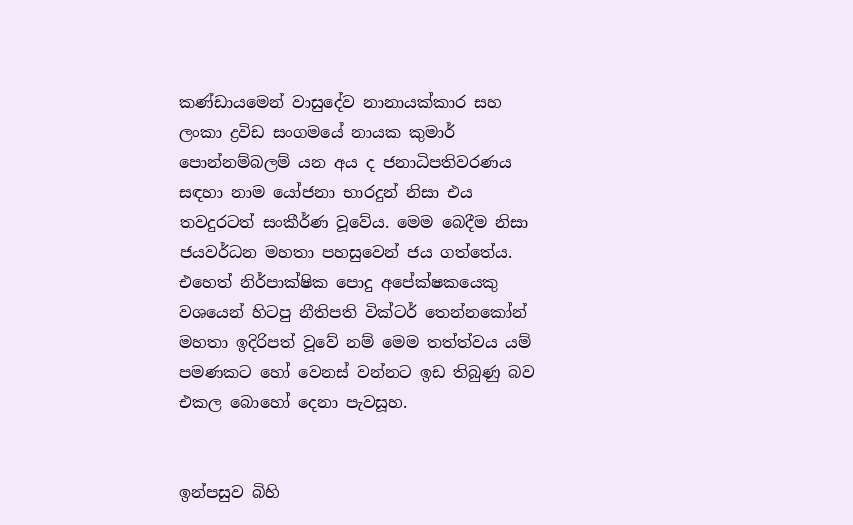කණ්ඩායමෙන් වාසුදේව නානායක්කාර සහ ලංකා ද්‍රවිඩ සංගමයේ නායක කුමාර් පොන්නම්බලම් යන අය ද ජනාධිපතිවරණය සඳහා නාම යෝජනා භාරදුන් නිසා එය තවදුරටත් සංකීර්ණ වූවේය. මෙම බෙදීම නිසා ජයවර්ධන මහතා පහසුවෙන් ජය ගත්තේය. එහෙත් නිර්පාක්ෂික පොදු අපේක්ෂකයෙකු වශයෙන් හිටපු නීතිපති වික්ටර් තෙන්නකෝන් මහතා ඉදිරිපත් වූවේ නම් මෙම තත්ත්වය යම් පමණකට හෝ වෙනස් වන්නට ඉඩ තිබුණු බව එකල බොහෝ දෙනා පැවසූහ.


ඉන්පසුව බිහි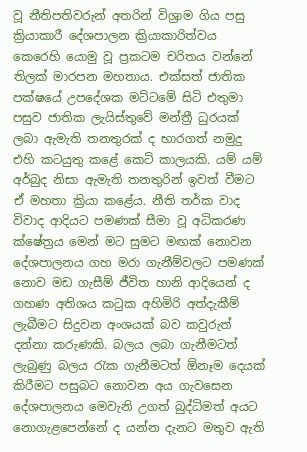වූ නීතිපතිවරුන් අතරින් විශ්‍රාම ගිය පසු ක්‍රියාකාරී දේශපාලන ක්‍රියාකාරිත්වය කෙරෙහි යොමු වූ ප්‍රකටම චරිතය වන්නේ තිලක් මාරපන මහතාය. එක්සත් ජාතික පක්ෂයේ උපදේශක මට්ටමේ සිටි එතුමා පසුව ජාතික ලැයිස්තුවේ මන්ත්‍රී ධුරයක් ලබා ඇමැති තනතුරක් ද භාරගත් නමුදු එහි කටයුතු කළේ කෙටි කාලයකි. යම් යම් අර්බුද නිසා ඇමැති තනතුරින් ඉවත් වීමට ඒ මහතා ක්‍රියා කළේය. නීති තර්ක වාද විවාද ආදියට පමණක් සීමා වූ අධිකරණ ක්ෂේත්‍රය මෙන් මට සුමට මඟක් නොවන දේශපාලනය ගහ මරා ගැනීම්වලට පමණක් නොව මඩ ගැසීම් ජීවිත හානි ආදියෙන් ද ගහණ අතිශය කටුක අහිමිරි අත්දැකීම් ලැබීමට සිදුවන අංශයක් බව කවුරුත් දන්නා කරුණකි. බලය ලබා ගැනීමටත් ලැබුණු බලය රැක ගැනීමටත් ඕනෑම දෙයක් කිරීමට පසුබට නොවන අය ගැවසෙන දේශපාලනය මෙවැනි උගත් බුද්ධිමත් අයට නොගැළපෙන්නේ ද යන්න දැනට මතුව ඇති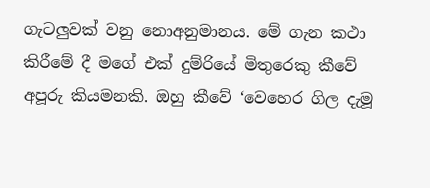ගැටලුවක් වනු නොඅනුමානය. මේ ගැන කථා කිරීමේ දී මගේ එක් දුම්රියේ මිතුරෙකු කීවේ අපූරු කියමනකි. ඔහු කීවේ ‘වෙහෙර ගිල දැමූ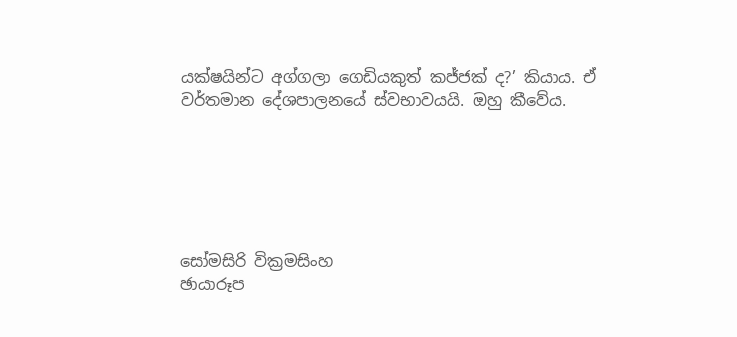යක්ෂයින්ට අග්ගලා ගෙඩියකුත් කජ්ජක් ද?’ කියාය. ඒ වර්තමාන දේශපාලනයේ ස්වභාවයයි. ඔහු කීවේය.






සෝමසිරි වික්‍රමසිංහ
ඡායාරූප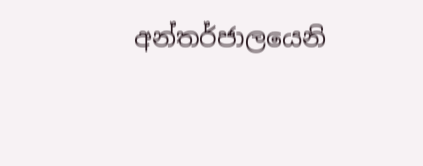අන්තර්ජාලයෙනි